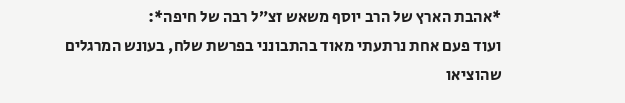*אהבת הארץ של הרב יוסף משאש זצ״ל רבה של חיפה*:
ועוד פעם אחת נרתעתי מאוד בהתבונני בפרשת שלח, בעונש המרגלים שהוציאו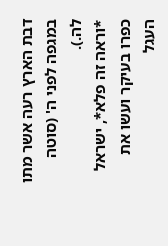דבת הארץ רעה אשר מתו במגפה לפני ה' (סוטה לה.).
*וראה זה פלא*, ישראל כפרו בעיקר ועשו את העגל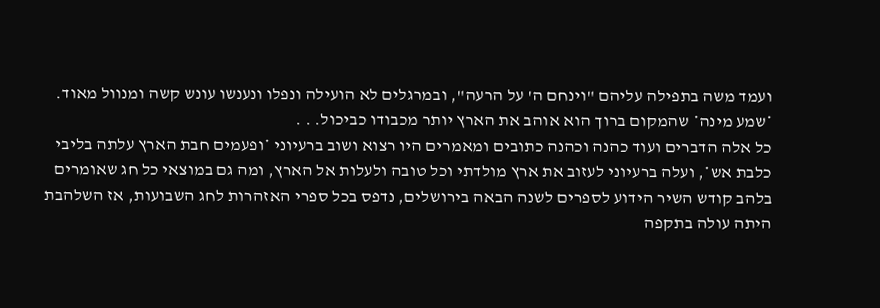ועמד משה בתפילה עליהם "וינחם ה' על הרעה", ובמרגלים לא הועילה ונפלו ונענשו עונש קשה ומנוול מאוד. *שמע מינה* שהמקום ברוך הוא אוהב את הארץ יותר מכבודו כביכול. . .
כל אלה הדברים ועוד כהנה וכהנה כתובים ומאמרים היו רצוא ושוב ברעיוני *ופעמים חבת הארץ עלתה בליבי כלבת אש*, ועלה ברעיוני לעזוב את ארץ מולדתי וכל טובה ולעלות אל הארץ, ומה גם במוצאי כל חג שאומרים בלהב קודש השיר הידוע לספרים לשנה הבאה בירושלים, נדפס בכל ספרי האזהרות לחג השבועות, אז השלהבת היתה עולה בתקפה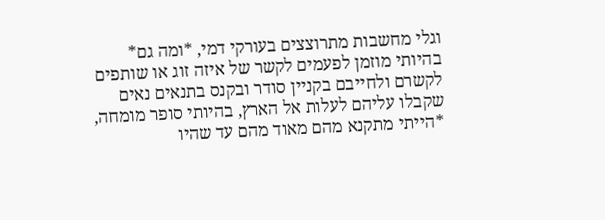וגלי מחשבות מתרוצצים בעורקי דמי, *ומה גם* בהיותי מוזמן לפעמים לקשר של איזה זוג או שותפים לקשרם ולחייבם בקניין סודר ובקנס בתנאים נאים שקבלו עליהם לעלות אל הארץ, בהיותי סופר מומחה, *הייתי מתקנא מהם מאוד מהם עד שהיו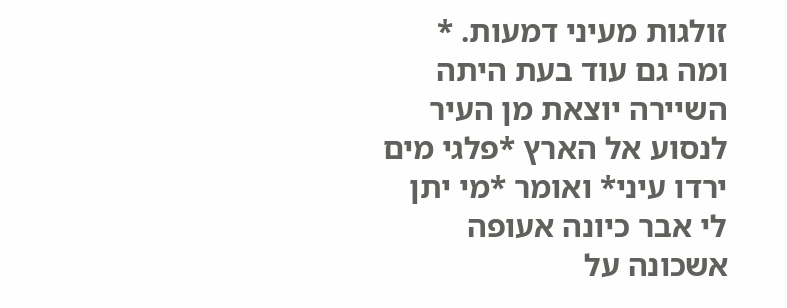זולגות מעיני דמעות. * ומה גם עוד בעת היתה השיירה יוצאת מן העיר לנסוע אל הארץ *פלגי מים ירדו עיני* ואומר *מי יתן לי אבר כיונה אעופה אשכונה על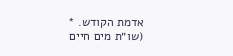אדמת הקודש. *
(שו״ת מים חיים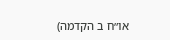או״ח ב הקדמה)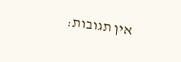אין תגובות: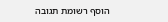הוסף רשומת תגובה